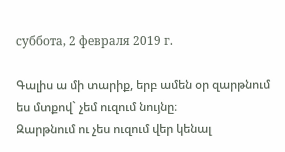суббота, 2 февраля 2019 г.

Գալիս ա մի տարիք, երբ ամեն օր զարթնում ես մտքով` չեմ ուզում նույնը։
Զարթնում ու չես ուզում վեր կենալ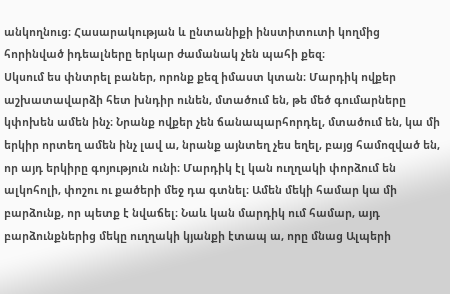անկողնուց։ Հասարակության և ընտանիքի ինստիտուտի կողմից հորինված իդեալները երկար ժամանակ չեն պահի քեզ։
Սկսում ես փնտրել բաներ, որոնք քեզ իմաստ կտան։ Մարդիկ ովքեր աշխատավարձի հետ խնդիր ունեն, մտածում են, թե մեծ գումարները կփոխեն ամեն ինչ։ Նրանք ովքեր չեն ճանապարհորդել, մտածում են, կա մի երկիր որտեղ ամեն ինչ լավ ա, նրանք այնտեղ չես եղել, բայց համոզված են, որ այդ երկիրը գոյություն ունի։ Մարդիկ էլ կան ուղղակի փորձում են ալկոհոլի, փոշու ու քածերի մեջ դա գտնել։ Ամեն մեկի համար կա մի բարձունք, որ պետք է նվաճել։ Նաև կան մարդիկ ում համար, այդ բարձունքներից մեկը ուղղակի կյանքի էտապ ա, որը մնաց Ալպերի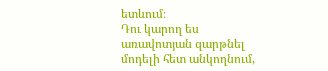ետևում։
Դու կարող ես առավոտյան զարթնել մոդելի հետ անկողնում,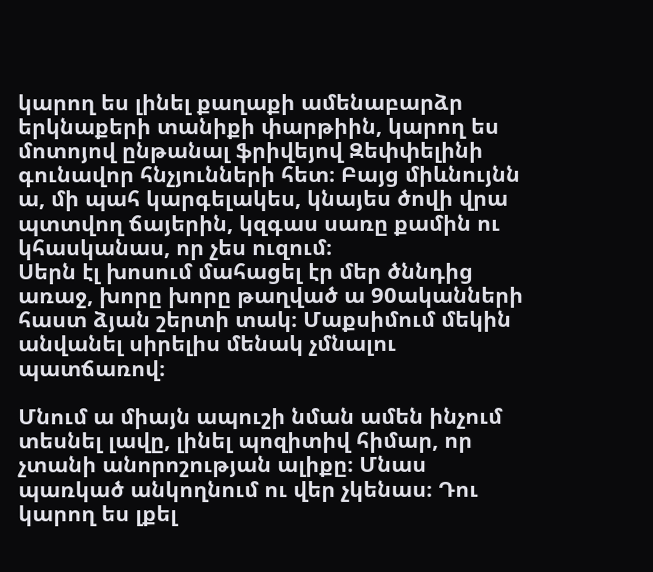կարող ես լինել քաղաքի ամենաբարձր երկնաքերի տանիքի փարթիին, կարող ես մոտոյով ընթանալ ֆրիվեյով Զեփփելինի գունավոր հնչյունների հետ։ Բայց միևնույնն ա, մի պահ կարգելակես, կնայես ծովի վրա պտտվող ճայերին, կզգաս սառը քամին ու կհասկանաս, որ չես ուզում։
Սերն էլ խոսում մահացել էր մեր ծննդից առաջ, խորը խորը թաղված ա 90ականների հաստ ձյան շերտի տակ։ Մաքսիմում մեկին անվանել սիրելիս մենակ չմնալու պատճառով։

Մնում ա միայն ապուշի նման ամեն ինչում տեսնել լավը, լինել պոզիտիվ հիմար, որ չտանի անորոշության ալիքը։ Մնաս պառկած անկողնում ու վեր չկենաս։ Դու կարող ես լքել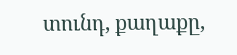տունդ, քաղաքը,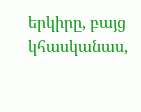երկիրը, բայց կհասկանաս,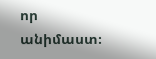որ անիմաստ։